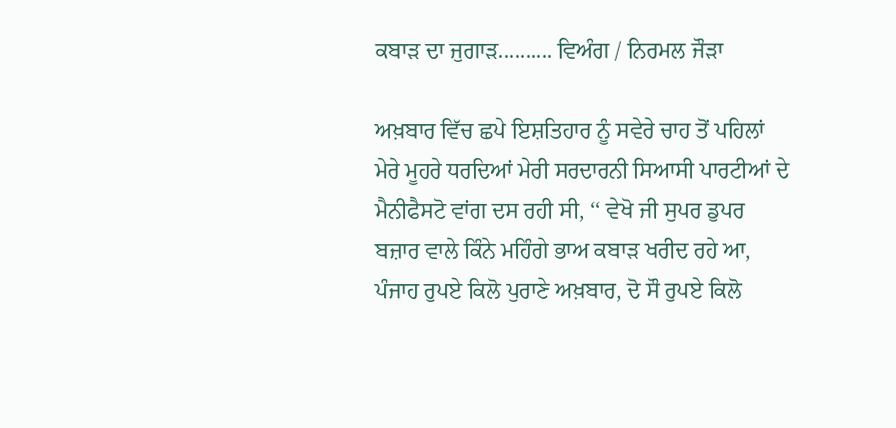ਕਬਾੜ ਦਾ ਜੁਗਾੜ.......... ਵਿਅੰਗ / ਨਿਰਮਲ ਜੌੜਾ

ਅਖ਼ਬਾਰ ਵਿੱਚ ਛਪੇ ਇਸ਼ਤਿਹਾਰ ਨੂੰ ਸਵੇਰੇ ਚਾਹ ਤੋਂ ਪਹਿਲਾਂ ਮੇਰੇ ਮੂਹਰੇ ਧਰਦਿਆਂ ਮੇਰੀ ਸਰਦਾਰਨੀ ਸਿਆਸੀ ਪਾਰਟੀਆਂ ਦੇ ਮੈਨੀਫੈਸਟੋ ਵਾਂਗ ਦਸ ਰਹੀ ਸੀ, ‘‘ ਵੇਖੋ ਜੀ ਸੁਪਰ ਡੁਪਰ ਬਜ਼ਾਰ ਵਾਲੇ ਕਿੰਨੇ ਮਹਿੰਗੇ ਭਾਅ ਕਬਾੜ ਖਰੀਦ ਰਹੇ ਆ,
ਪੰਜਾਹ ਰੁਪਏ ਕਿਲੋ ਪੁਰਾਣੇ ਅਖ਼ਬਾਰ, ਦੋ ਸੌ ਰੁਪਏ ਕਿਲੋ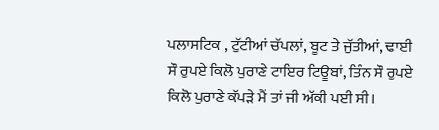ਪਲਾਸਟਿਕ , ਟੁੱਟੀਆਂ ਚੱਪਲਾਂ, ਬੂਟ ਤੇ ਜੁੱਤੀਆਂ, ਢਾਈ ਸੌ ਰੁਪਏ ਕਿਲੋ ਪੁਰਾਣੇ ਟਾਇਰ ਟਿਊਬਾਂ, ਤਿੰਨ ਸੌ ਰੁਪਏ ਕਿਲੋ ਪੁਰਾਣੇ ਕੱਪੜੇ ਮੈਂ ਤਾਂ ਜੀ ਅੱਕੀ ਪਈ ਸੀ।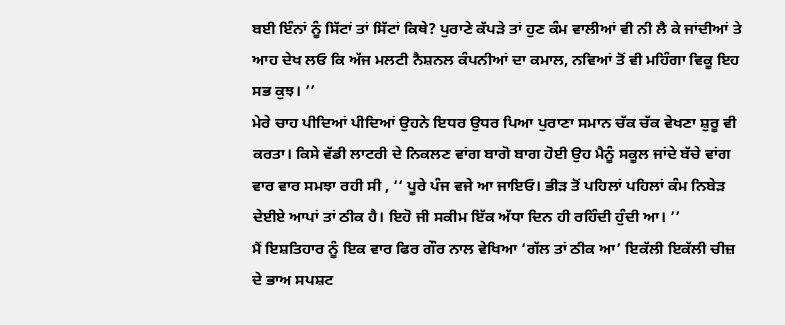ਬਈ ਇੰਨਾਂ ਨੂੰ ਸਿੱਟਾਂ ਤਾਂ ਸਿੱਟਾਂ ਕਿਥੇ? ਪੁਰਾਣੇ ਕੱਪੜੇ ਤਾਂ ਹੁਣ ਕੰਮ ਵਾਲੀਆਂ ਵੀ ਨੀ ਲੈ ਕੇ ਜਾਂਦੀਆਂ ਤੇ ਆਹ ਦੇਖ ਲਓ ਕਿ ਅੱਜ ਮਲਟੀ ਨੈਸ਼ਨਲ ਕੰਪਨੀਆਂ ਦਾ ਕਮਾਲ, ਨਵਿਆਂ ਤੋਂ ਵੀ ਮਹਿੰਗਾ ਵਿਕੂ ਇਹ ਸਭ ਕੁਝ। ’’
ਮੇਰੇ ਚਾਹ ਪੀਦਿਆਂ ਪੀਦਿਆਂ ਉਹਨੇ ਇਧਰ ਉਧਰ ਪਿਆ ਪੁਰਾਣਾ ਸਮਾਨ ਚੱਕ ਚੱਕ ਵੇਖਣਾ ਸ਼ੁਰੂ ਵੀ ਕਰਤਾ। ਕਿਸੇ ਵੱਡੀ ਲਾਟਰੀ ਦੇ ਨਿਕਲਣ ਵਾਂਗ ਬਾਗੋ ਬਾਗ ਹੋਈ ਉਹ ਮੈਨੂੰ ਸਕੂਲ ਜਾਂਦੇ ਬੱਚੇ ਵਾਂਗ ਵਾਰ ਵਾਰ ਸਮਝਾ ਰਹੀ ਸੀ , ‘‘ ਪੂਰੇ ਪੰਜ ਵਜੇ ਆ ਜਾਇਓ। ਭੀੜ ਤੋਂ ਪਹਿਲਾਂ ਪਹਿਲਾਂ ਕੰਮ ਨਿਬੇੜ ਦੇਈਏ ਆਪਾਂ ਤਾਂ ਠੀਕ ਹੈ। ਇਹੋ ਜੀ ਸਕੀਮ ਇੱਕ ਅੱਧਾ ਦਿਨ ਹੀ ਰਹਿੰਦੀ ਹੁੰਦੀ ਆ। ’’
ਮੈਂ ਇਸ਼ਤਿਹਾਰ ਨੂੰ ਇਕ ਵਾਰ ਫਿਰ ਗੌਰ ਨਾਲ ਵੇਖਿਆ ‘ਗੱਲ ਤਾਂ ਠੀਕ ਆ’ ਇਕੱਲੀ ਇਕੱਲੀ ਚੀਜ਼ ਦੇ ਭਾਅ ਸਪਸ਼ਟ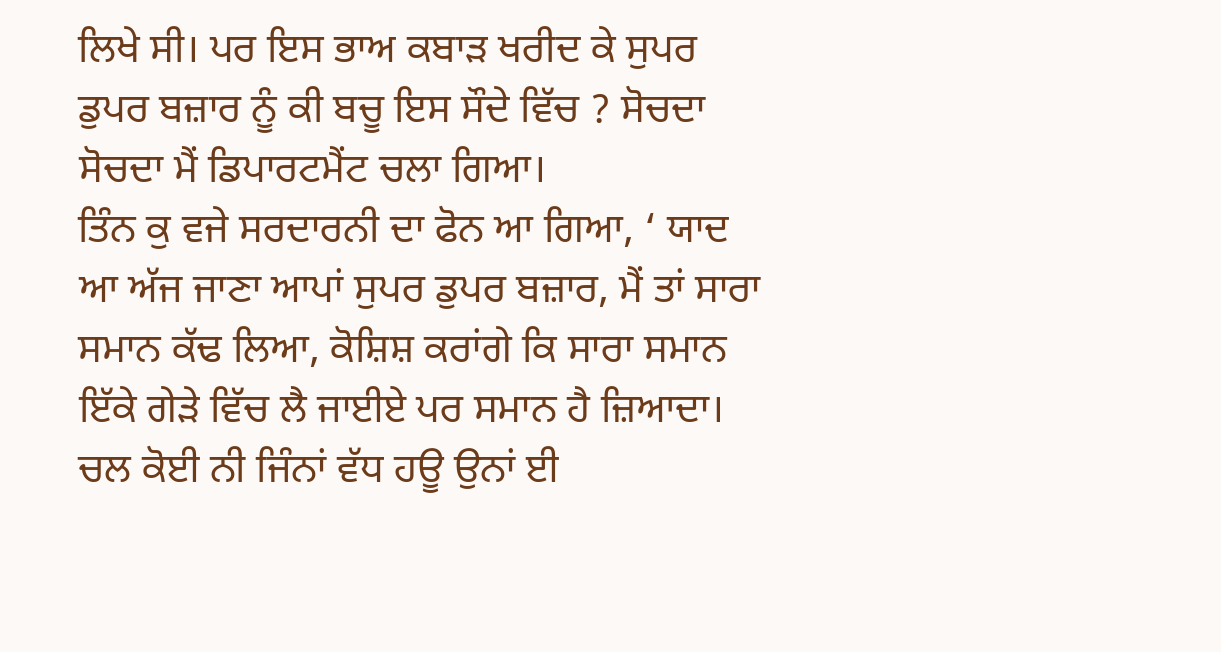ਲਿਖੇ ਸੀ। ਪਰ ਇਸ ਭਾਅ ਕਬਾੜ ਖਰੀਦ ਕੇ ਸੁਪਰ ਡੁਪਰ ਬਜ਼ਾਰ ਨੂੰ ਕੀ ਬਚੂ ਇਸ ਸੌਦੇ ਵਿੱਚ ? ਸੋਚਦਾ ਸੋਚਦਾ ਮੈਂ ਡਿਪਾਰਟਮੈਂਟ ਚਲਾ ਗਿਆ।
ਤਿੰਨ ਕੁ ਵਜੇ ਸਰਦਾਰਨੀ ਦਾ ਫੋਨ ਆ ਗਿਆ, ‘ ਯਾਦ ਆ ਅੱਜ ਜਾਣਾ ਆਪਾਂ ਸੁਪਰ ਡੁਪਰ ਬਜ਼ਾਰ, ਮੈਂ ਤਾਂ ਸਾਰਾ ਸਮਾਨ ਕੱਢ ਲਿਆ, ਕੋਸ਼ਿਸ਼ ਕਰਾਂਗੇ ਕਿ ਸਾਰਾ ਸਮਾਨ ਇੱਕੇ ਗੇੜੇ ਵਿੱਚ ਲੈ ਜਾਈਏ ਪਰ ਸਮਾਨ ਹੈ ਜ਼ਿਆਦਾ। ਚਲ ਕੋਈ ਨੀ ਜਿੰਨਾਂ ਵੱਧ ਹਊ ਉਨਾਂ ਈ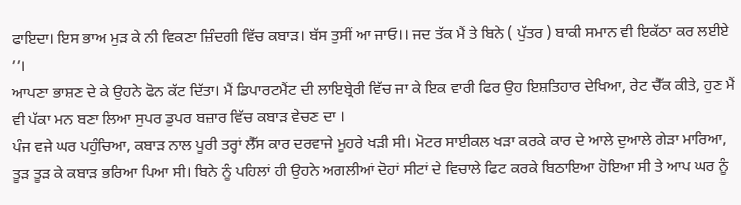ਫਾਇਦਾ। ਇਸ ਭਾਅ ਮੁੜ ਕੇ ਨੀ ਵਿਕਣਾ ਜ਼ਿੰਦਗੀ ਵਿੱਚ ਕਬਾੜ। ਬੱਸ ਤੁਸੀਂ ਆ ਜਾਓ।। ਜਦ ਤੱਕ ਮੈਂ ਤੇ ਬਿਨੇ ( ਪੁੱਤਰ ) ਬਾਕੀ ਸਮਾਨ ਵੀ ਇਕੱਠਾ ਕਰ ਲਈਏ ’’।
ਆਪਣਾ ਭਾਸ਼ਣ ਦੇ ਕੇ ਉਹਨੇ ਫੋਨ ਕੱਟ ਦਿੱਤਾ। ਮੈਂ ਡਿਪਾਰਟਮੈਂਟ ਦੀ ਲਾਇਬ੍ਰੇਰੀ ਵਿੱਚ ਜਾ ਕੇ ਇਕ ਵਾਰੀ ਫਿਰ ਉਹ ਇਸ਼ਤਿਹਾਰ ਦੇਖਿਆ, ਰੇਟ ਚੈੱਕ ਕੀਤੇ, ਹੁਣ ਮੈਂ ਵੀ ਪੱਕਾ ਮਨ ਬਣਾ ਲਿਆ ਸੁਪਰ ਡੁਪਰ ਬਜ਼ਾਰ ਵਿੱਚ ਕਬਾੜ ਵੇਚਣ ਦਾ ।
ਪੰਜ ਵਜੇ ਘਰ ਪਹੁੰਚਿਆ, ਕਬਾੜ ਨਾਲ ਪੂਰੀ ਤਰ੍ਹਾਂ ਲੈੱਸ ਕਾਰ ਦਰਵਾਜੇ ਮੂਹਰੇ ਖੜੀ ਸੀ। ਮੋਟਰ ਸਾਈਕਲ ਖੜਾ ਕਰਕੇ ਕਾਰ ਦੇ ਆਲੇ ਦੁਆਲੇ ਗੇੜਾ ਮਾਰਿਆ, ਤੂੜ ਤੂੜ ਕੇ ਕਬਾੜ ਭਰਿਆ ਪਿਆ ਸੀ। ਬਿਨੇ ਨੂੰ ਪਹਿਲਾਂ ਹੀ ਉਹਨੇ ਅਗਲੀਆਂ ਦੋਹਾਂ ਸੀਟਾਂ ਦੇ ਵਿਚਾਲੇ ਫਿਟ ਕਰਕੇ ਬਿਠਾਇਆ ਹੋਇਆ ਸੀ ਤੇ ਆਪ ਘਰ ਨੂੰ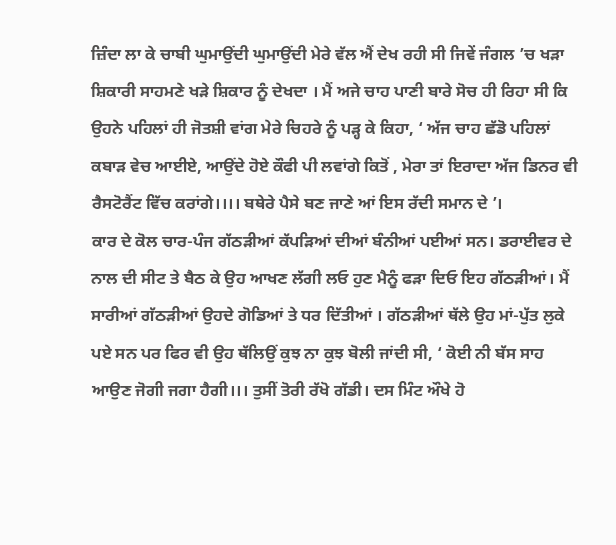ਜ਼ਿੰਦਾ ਲਾ ਕੇ ਚਾਬੀ ਘੁਮਾਉਂਦੀ ਘੁਮਾਉਂਦੀ ਮੇਰੇ ਵੱਲ ਐਂ ਦੇਖ ਰਹੀ ਸੀ ਜਿਵੇਂ ਜੰਗਲ ’ਚ ਖੜਾ ਸ਼ਿਕਾਰੀ ਸਾਹਮਣੇ ਖੜੇ ਸ਼ਿਕਾਰ ਨੂੰ ਦੇਖਦਾ । ਮੈਂ ਅਜੇ ਚਾਹ ਪਾਣੀ ਬਾਰੇ ਸੋਚ ਹੀ ਰਿਹਾ ਸੀ ਕਿ ਉਹਨੇ ਪਹਿਲਾਂ ਹੀ ਜੋਤਸ਼ੀ ਵਾਂਗ ਮੇਰੇ ਚਿਹਰੇ ਨੂੰ ਪੜ੍ਹ ਕੇ ਕਿਹਾ, ‘ ਅੱਜ ਚਾਹ ਛੱਡੋ ਪਹਿਲਾਂ ਕਬਾੜ ਵੇਚ ਆਈਏ, ਆਉਂਦੇ ਹੋਏ ਕੌਫੀ ਪੀ ਲਵਾਂਗੇ ਕਿਤੋਂ , ਮੇਰਾ ਤਾਂ ਇਰਾਦਾ ਅੱਜ ਡਿਨਰ ਵੀ ਰੈਸਟੋਰੈਂਟ ਵਿੱਚ ਕਰਾਂਗੇ।।।। ਬਥੇਰੇ ਪੈਸੇ ਬਣ ਜਾਣੇ ਆਂ ਇਸ ਰੱਦੀ ਸਮਾਨ ਦੇ ’।
ਕਾਰ ਦੇ ਕੋਲ ਚਾਰ-ਪੰਜ ਗੱਠੜੀਆਂ ਕੱਪੜਿਆਂ ਦੀਆਂ ਬੰਨੀਆਂ ਪਈਆਂ ਸਨ। ਡਰਾਈਵਰ ਦੇ ਨਾਲ ਦੀ ਸੀਟ ਤੇ ਬੈਠ ਕੇ ਉਹ ਆਖਣ ਲੱਗੀ ਲਓ ਹੁਣ ਮੈਨੂੰ ਫੜਾ ਦਿਓ ਇਹ ਗੱਠੜੀਆਂ। ਮੈਂ ਸਾਰੀਆਂ ਗੱਠੜੀਆਂ ਉਹਦੇ ਗੋਡਿਆਂ ਤੇ ਧਰ ਦਿੱਤੀਆਂ । ਗੱਠੜੀਆਂ ਥੱਲੇ ਉਹ ਮਾਂ-ਪੁੱਤ ਲੁਕੇ ਪਏ ਸਨ ਪਰ ਫਿਰ ਵੀ ਉਹ ਥੱਲਿਉਂ ਕੁਝ ਨਾ ਕੁਝ ਬੋਲੀ ਜਾਂਦੀ ਸੀ, ‘ ਕੋਈ ਨੀ ਬੱਸ ਸਾਹ ਆਉਣ ਜੋਗੀ ਜਗਾ ਹੈਗੀ।।। ਤੁਸੀਂ ਤੋਰੀ ਰੱਖੋ ਗੱਡੀ। ਦਸ ਮਿੰਟ ਔਖੇ ਹੋ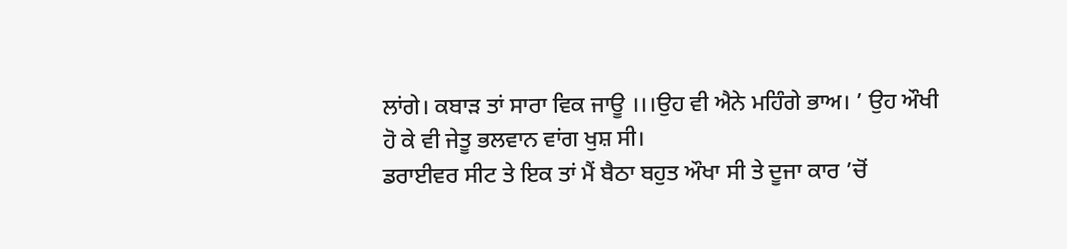ਲਾਂਗੇ। ਕਬਾੜ ਤਾਂ ਸਾਰਾ ਵਿਕ ਜਾਊ ।।।ਉਹ ਵੀ ਐਨੇ ਮਹਿੰਗੇ ਭਾਅ। ’ ਉਹ ਔਖੀ ਹੋ ਕੇ ਵੀ ਜੇਤੂ ਭਲਵਾਨ ਵਾਂਗ ਖੁਸ਼ ਸੀ।
ਡਰਾਈਵਰ ਸੀਟ ਤੇ ਇਕ ਤਾਂ ਮੈਂ ਬੈਠਾ ਬਹੁਤ ਔਖਾ ਸੀ ਤੇ ਦੂਜਾ ਕਾਰ ’ਚੋਂ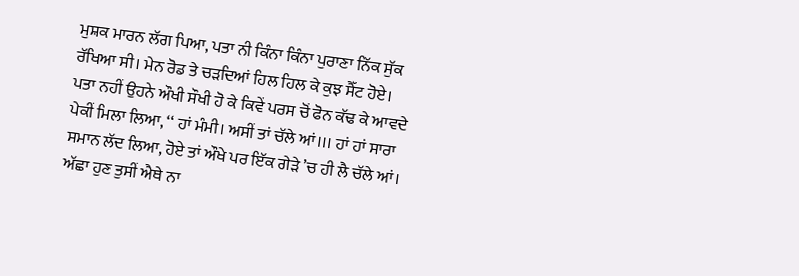ਮੁਸ਼ਕ ਮਾਰਨ ਲੱਗ ਪਿਆ, ਪਤਾ ਨੀ ਕਿੰਨਾ ਕਿੰਨਾ ਪੁਰਾਣਾ ਨਿੱਕ ਸੁੱਕ ਰੱਖਿਆ ਸੀ। ਮੇਨ ਰੋਡ ਤੇ ਚੜਦਿਆਂ ਹਿਲ ਹਿਲ ਕੇ ਕੁਝ ਸੈੱਟ ਹੋਏ। ਪਤਾ ਨਹੀਂ ਉਹਨੇ ਔਖੀ ਸੌਖੀ ਹੋ ਕੇ ਕਿਵੇਂ ਪਰਸ ਚੋਂ ਫੋਨ ਕੱਢ ਕੇ ਆਵਦੇ ਪੇਕੀਂ ਮਿਲਾ ਲਿਆ, ‘‘ ਹਾਂ ਮੰਮੀ। ਅਸੀਂ ਤਾਂ ਚੱਲੇ ਆਂ।।। ਹਾਂ ਹਾਂ ਸਾਰਾ ਸਮਾਨ ਲੱਦ ਲਿਆ, ਹੋਏ ਤਾਂ ਔਖੇ ਪਰ ਇੱਕ ਗੇੜੇ ’ਚ ਹੀ ਲੈ ਚੱਲੇ ਆਂ। ਅੱਛਾ ਹੁਣ ਤੁਸੀਂ ਐਥੇ ਨਾ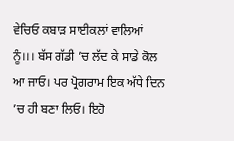ਵੇਚਿਓ ਕਬਾੜ ਸਾਈਕਲਾਂ ਵਾਲਿਆਂ ਨੂੰ।।। ਬੱਸ ਗੱਡੀ ’ਚ ਲੱਦ ਕੇ ਸਾਡੇ ਕੋਲ ਆ ਜਾਓ। ਪਰ ਪ੍ਰੋਗਰਾਮ ਇਕ ਅੱਧੇ ਦਿਨ ’ਚ ਹੀ ਬਣਾ ਲਿਓ। ਇਹੋ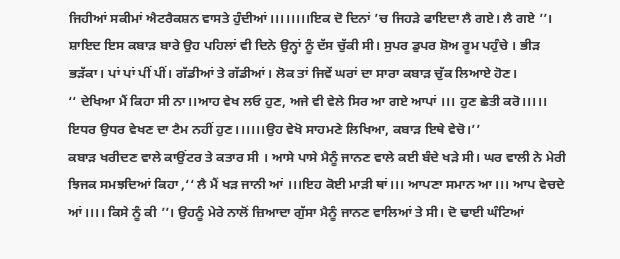ਜਿਹੀਆਂ ਸਕੀਮਾਂ ਐਟਰੈਕਸ਼ਨ ਵਾਸਤੇ ਹੁੰਦੀਆਂ।।।।।।।।ਇਕ ਦੋ ਦਿਨਾਂ ’ਚ ਜਿਹੜੇ ਫਾਇਦਾ ਲੈ ਗਏ। ਲੈ ਗਏ ’’।
ਸ਼ਾਇਦ ਇਸ ਕਬਾੜ ਬਾਰੇ ਉਹ ਪਹਿਲਾਂ ਵੀ ਦਿਨੇ ਉਨ੍ਹਾਂ ਨੂੰ ਦੱਸ ਚੁੱਕੀ ਸੀ। ਸੁਪਰ ਡੁਪਰ ਸ਼ੋਅ ਰੂਮ ਪਹੁੰਚੇ । ਭੀੜ ਭੜੱਕਾ। ਪਾਂ ਪਾਂ ਪੀਂ ਪੀਂ। ਗੱਡੀਆਂ ਤੇ ਗੱਡੀਆਂ। ਲੋਕ ਤਾਂ ਜਿਵੇਂ ਘਰਾਂ ਦਾ ਸਾਰਾ ਕਬਾੜ ਚੁੱਕ ਲਿਆਏ ਹੋਣ।
‘‘ ਦੇਖਿਆ ਮੈਂ ਕਿਹਾ ਸੀ ਨਾ।।ਆਹ ਵੇਖ ਲਓ ਹੁਣ, ਅਜੇ ਵੀ ਵੇਲੇ ਸਿਰ ਆ ਗਏ ਆਪਾਂ ।।। ਹੁਣ ਛੇਤੀ ਕਰੋ।।।।। ਇਧਰ ਉਧਰ ਵੇਖਣ ਦਾ ਟੈਮ ਨਹੀਂ ਹੁਣ।।।।।।ਉਹ ਵੇਖੋ ਸਾਹਮਣੇ ਲਿਖਿਆ, ਕਬਾੜ ਇਥੇ ਵੇਚੋ।’’
ਕਬਾੜ ਖਰੀਦਣ ਵਾਲੇ ਕਾਉਂਟਰ ਤੇ ਕਤਾਰ ਸੀ । ਆਸੇ ਪਾਸੇ ਮੈਨੂੰ ਜਾਨਣ ਵਾਲੇ ਕਈ ਬੰਦੇ ਖੜੇ ਸੀ। ਘਰ ਵਾਲੀ ਨੇ ਮੇਰੀ ਝਿਜਕ ਸਮਝਦਿਆਂ ਕਿਹਾ ,‘‘ ਲੈ ਮੈਂ ਖੜ ਜਾਨੀ ਆਂ ।।।ਇਹ ਕੋਈ ਮਾੜੀ ਥਾਂ।।। ਆਪਣਾ ਸਮਾਨ ਆ।।। ਆਪ ਵੇਚਦੇ ਆਂ।।।। ਕਿਸੇ ਨੂੰ ਕੀ ’’। ਉਹਨੂੰ ਮੇਰੇ ਨਾਲੋਂ ਜ਼ਿਆਦਾ ਗੁੱਸਾ ਮੈਨੂੰ ਜਾਨਣ ਵਾਲਿਆਂ ਤੇ ਸੀ। ਦੋ ਢਾਈ ਘੰਟਿਆਂ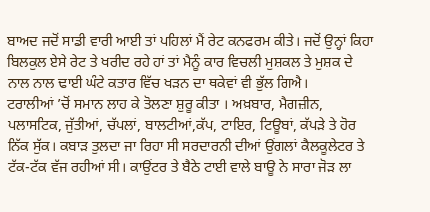ਬਾਅਦ ਜਦੋਂ ਸਾਡੀ ਵਾਰੀ ਆਈ ਤਾਂ ਪਹਿਲਾਂ ਮੈਂ ਰੇਟ ਕਨਫਰਮ ਕੀਤੇ। ਜਦੋਂ ਉਨ੍ਹਾਂ ਕਿਹਾ ਬਿਲਕੁਲ ਏਸੇ ਰੇਟ ਤੇ ਖਰੀਦ ਰਹੇ ਹਾਂ ਤਾਂ ਮੈਨੂੰ ਕਾਰ ਵਿਚਲੀ ਮੁਸ਼ਕਲ ਤੇ ਮੁਸ਼ਕ ਦੇ ਨਾਲ ਨਾਲ ਢਾਈ ਘੰਟੇ ਕਤਾਰ ਵਿੱਚ ਖੜਨ ਦਾ ਥਕੇਵਾਂ ਵੀ ਭੁੱਲ ਗਿਐ।
ਟਰਾਲੀਆਂ ’ਚੋਂ ਸਮਾਨ ਲਾਹ ਕੇ ਤੋਲਣਾ ਸ਼ੁਰੂ ਕੀਤਾ । ਅਖ਼ਬਾਰ, ਮੈਗਜ਼ੀਨ, ਪਲਾਸਟਿਕ, ਜੁੱਤੀਆਂ, ਚੱਪਲਾਂ, ਬਾਲਟੀਆਂ,ਕੱਪ, ਟਾਇਰ, ਟਿਊਬਾਂ, ਕੱਪੜੇ ਤੇ ਹੋਰ ਨਿੱਕ ਸੁੱਕ। ਕਬਾੜ ਤੁਲਦਾ ਜਾ ਰਿਹਾ ਸੀ ਸਰਦਾਰਨੀ ਦੀਆਂ ਉਂਗਲਾਂ ਕੈਲਕੂਲੇਟਰ ਤੇ ਟੱਕ-ਟੱਕ ਵੱਜ ਰਹੀਆਂ ਸੀ। ਕਾਉਂਟਰ ਤੇ ਬੈਠੇ ਟਾਈ ਵਾਲੇ ਬਾਊ ਨੇ ਸਾਰਾ ਜੋੜ ਲਾ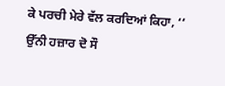ਕੇ ਪਰਚੀ ਮੇਰੇ ਵੱਲ ਕਰਦਿਆਂ ਕਿਹਾ, ‘‘ ਉੱਨੀ ਹਜ਼ਾਰ ਦੋ ਸੌ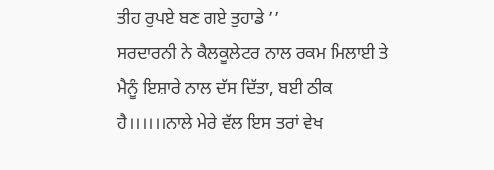ਤੀਹ ਰੁਪਏ ਬਣ ਗਏ ਤੁਹਾਡੇ ’’
ਸਰਦਾਰਨੀ ਨੇ ਕੈਲਕੂਲੇਟਰ ਨਾਲ ਰਕਮ ਮਿਲਾਈ ਤੇ ਮੈਨੂੰ ਇਸ਼ਾਰੇ ਨਾਲ ਦੱਸ ਦਿੱਤਾ, ਬਈ ਠੀਕ ਹੈ।।।।।।ਨਾਲੇ ਮੇਰੇ ਵੱਲ ਇਸ ਤਰਾਂ ਵੇਖ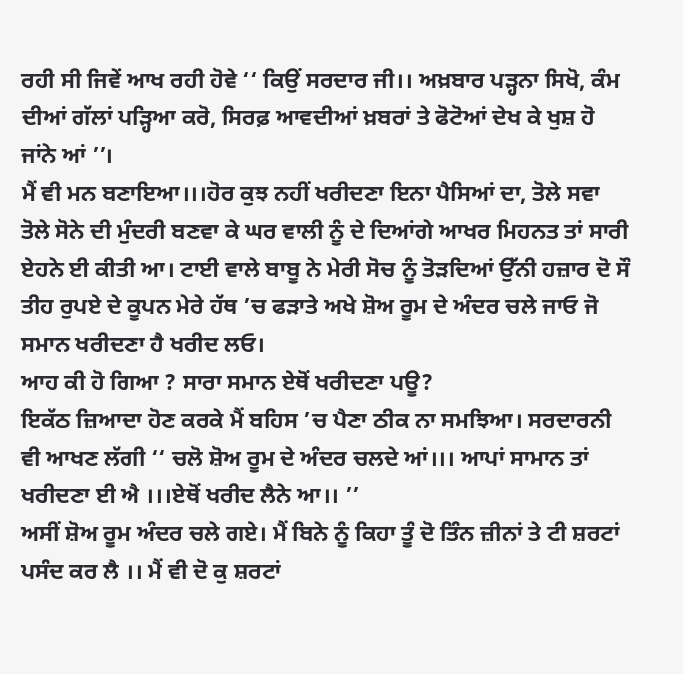ਰਹੀ ਸੀ ਜਿਵੇਂ ਆਖ ਰਹੀ ਹੋਵੇ ‘‘ ਕਿਉਂ ਸਰਦਾਰ ਜੀ।। ਅਖ਼ਬਾਰ ਪੜ੍ਹਨਾ ਸਿਖੋ, ਕੰਮ ਦੀਆਂ ਗੱਲਾਂ ਪੜ੍ਹਿਆ ਕਰੋ, ਸਿਰਫ਼ ਆਵਦੀਆਂ ਖ਼ਬਰਾਂ ਤੇ ਫੋਟੋਆਂ ਦੇਖ ਕੇ ਖੁਸ਼ ਹੋ ਜਾਂਨੇ ਆਂ ’’।
ਮੈਂ ਵੀ ਮਨ ਬਣਾਇਆ।।।ਹੋਰ ਕੁਝ ਨਹੀਂ ਖਰੀਦਣਾ ਇਨਾ ਪੈਸਿਆਂ ਦਾ, ਤੋਲੇ ਸਵਾ ਤੋਲੇ ਸੋਨੇ ਦੀ ਮੁੰਦਰੀ ਬਣਵਾ ਕੇ ਘਰ ਵਾਲੀ ਨੂੰ ਦੇ ਦਿਆਂਗੇ ਆਖਰ ਮਿਹਨਤ ਤਾਂ ਸਾਰੀ ਏਹਨੇ ਈ ਕੀਤੀ ਆ। ਟਾਈ ਵਾਲੇ ਬਾਬੂ ਨੇ ਮੇਰੀ ਸੋਚ ਨੂੰ ਤੋੜਦਿਆਂ ਉੱਨੀ ਹਜ਼ਾਰ ਦੋ ਸੌ ਤੀਹ ਰੁਪਏ ਦੇ ਕੂਪਨ ਮੇਰੇ ਹੱਥ ’ਚ ਫੜਾਤੇ ਅਖੇ ਸ਼ੋਅ ਰੂਮ ਦੇ ਅੰਦਰ ਚਲੇ ਜਾਓ ਜੋ ਸਮਾਨ ਖਰੀਦਣਾ ਹੈ ਖਰੀਦ ਲਓ।
ਆਹ ਕੀ ਹੋ ਗਿਆ ? ਸਾਰਾ ਸਮਾਨ ਏਥੋਂ ਖਰੀਦਣਾ ਪਊ?
ਇਕੱਠ ਜ਼ਿਆਦਾ ਹੋਣ ਕਰਕੇ ਮੈਂ ਬਹਿਸ ’ਚ ਪੈਣਾ ਠੀਕ ਨਾ ਸਮਝਿਆ। ਸਰਦਾਰਨੀ ਵੀ ਆਖਣ ਲੱਗੀ ‘‘ ਚਲੋ ਸ਼ੋਅ ਰੂਮ ਦੇ ਅੰਦਰ ਚਲਦੇ ਆਂ।।। ਆਪਾਂ ਸਾਮਾਨ ਤਾਂ ਖਰੀਦਣਾ ਈ ਐ ।।।ਏਥੋਂ ਖਰੀਦ ਲੈਨੇ ਆ।। ’’
ਅਸੀਂ ਸ਼ੋਅ ਰੂਮ ਅੰਦਰ ਚਲੇ ਗਏ। ਮੈਂ ਬਿਨੇ ਨੂੰ ਕਿਹਾ ਤੂੰ ਦੋ ਤਿੰਨ ਜ਼ੀਨਾਂ ਤੇ ਟੀ ਸ਼ਰਟਾਂ ਪਸੰਦ ਕਰ ਲੈ ।। ਮੈਂ ਵੀ ਦੋ ਕੁ ਸ਼ਰਟਾਂ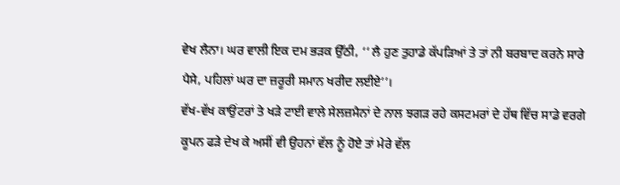ਵੇਖ ਲੈਨਾ। ਘਰ ਵਾਲੀ ਇਕ ਦਮ ਭੜਕ ਉੱਠੀ, ‘‘ ਲੈ ਹੁਣ ਤੁਹਾਡੇ ਕੱਪੜਿਆਂ ਤੇ ਤਾਂ ਨੀ ਬਰਬਾਦ ਕਰਨੇ ਸਾਰੇ ਪੈਸੇ, ਪਹਿਲਾਂ ਘਰ ਦਾ ਜ਼ਰੂਰੀ ਸਮਾਨ ਖਰੀਦ ਲਈਏ’’।
ਵੱਖ-ਵੱਖ ਕਾਉਂਟਰਾਂ ਤੇ ਖੜੇ ਟਾਈ ਵਾਲੇ ਸੇਲਜ਼ਮੈਨਾਂ ਦੇ ਨਾਲ ਝਗੜ ਰਹੇ ਕਸਟਮਰਾਂ ਦੇ ਹੱਥ ਵਿੱਚ ਸਾਡੇ ਵਰਗੇ ਕੂਪਨ ਫੜੇ ਦੇਖ ਕੇ ਅਸੀਂ ਵੀ ਉਹਨਾਂ ਵੱਲ ਨੂੰ ਹੋਏ ਤਾਂ ਮੇਰੇ ਵੱਲ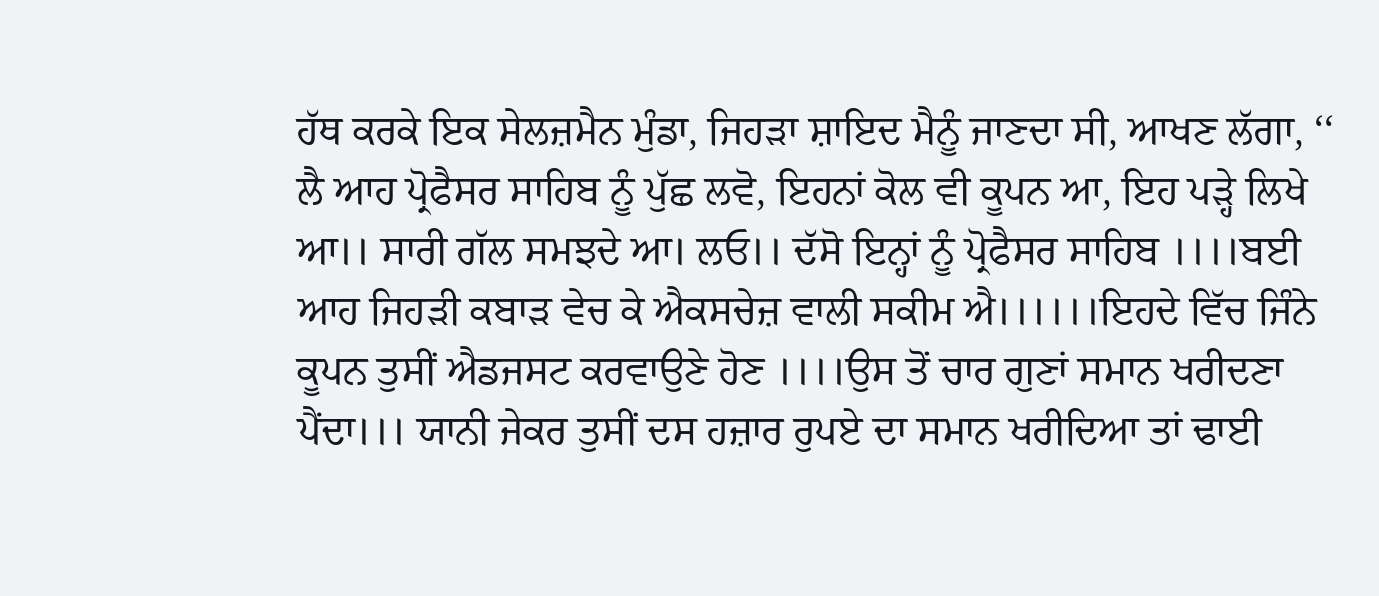ਹੱਥ ਕਰਕੇ ਇਕ ਸੇਲਜ਼ਮੈਨ ਮੁੰਡਾ, ਜਿਹੜਾ ਸ਼ਾਇਦ ਮੈਨੂੰ ਜਾਣਦਾ ਸੀ, ਆਖਣ ਲੱਗਾ, ‘‘ ਲੈ ਆਹ ਪ੍ਰੋਫੈਸਰ ਸਾਹਿਬ ਨੂੰ ਪੁੱਛ ਲਵੋ, ਇਹਨਾਂ ਕੋਲ ਵੀ ਕੂਪਨ ਆ, ਇਹ ਪੜ੍ਹੇ ਲਿਖੇ ਆ।। ਸਾਰੀ ਗੱਲ ਸਮਝਦੇ ਆ। ਲਓ।। ਦੱਸੋ ਇਨ੍ਹਾਂ ਨੂੰ ਪ੍ਰੋਫੈਸਰ ਸਾਹਿਬ ।।।।ਬਈ ਆਹ ਜਿਹੜੀ ਕਬਾੜ ਵੇਚ ਕੇ ਐਕਸਚੇਜ਼ ਵਾਲੀ ਸਕੀਮ ਐ।।।।।।ਇਹਦੇ ਵਿੱਚ ਜਿੰਨੇ ਕੂਪਨ ਤੁਸੀਂ ਐਡਜਸਟ ਕਰਵਾਉਣੇ ਹੋਣ ।।।।ਉਸ ਤੋਂ ਚਾਰ ਗੁਣਾਂ ਸਮਾਨ ਖਰੀਦਣਾ ਪੈਂਦਾ।।। ਯਾਨੀ ਜੇਕਰ ਤੁਸੀਂ ਦਸ ਹਜ਼ਾਰ ਰੁਪਏ ਦਾ ਸਮਾਨ ਖਰੀਦਿਆ ਤਾਂ ਢਾਈ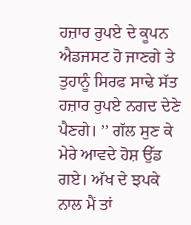ਹਜ਼ਾਰ ਰੁਪਏ ਦੇ ਕੂਪਨ ਐਡਜਸਟ ਹੋ ਜਾਣਗੇ ਤੇ ਤੁਹਾਨੂੰ ਸਿਰਫ ਸਾਢੇ ਸੱਤ ਹਜ਼ਾਰ ਰੁਪਏ ਨਗਦ ਦੇਣੇ ਪੈਣਗੇ। ’’ ਗੱਲ ਸੁਣ ਕੇ ਮੇਰੇ ਆਵਦੇ ਹੋਸ਼ ਉੱਡ ਗਏ। ਅੱਖ ਦੇ ਝਪਕੇ ਨਾਲ ਮੈਂ ਤਾਂ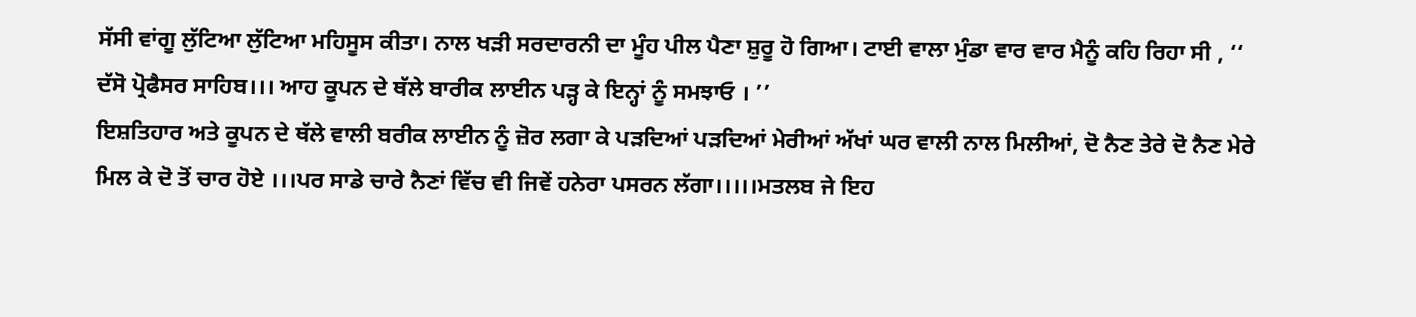ਸੱਸੀ ਵਾਂਗੂ ਲੁੱਟਿਆ ਲੁੱਟਿਆ ਮਹਿਸੂਸ ਕੀਤਾ। ਨਾਲ ਖੜੀ ਸਰਦਾਰਨੀ ਦਾ ਮੂੰਹ ਪੀਲ ਪੈਣਾ ਸ਼ੁਰੂ ਹੋ ਗਿਆ। ਟਾਈ ਵਾਲਾ ਮੁੰਡਾ ਵਾਰ ਵਾਰ ਮੈਨੂੰ ਕਹਿ ਰਿਹਾ ਸੀ , ‘‘ ਦੱਸੋ ਪ੍ਰੋਫੈਸਰ ਸਾਹਿਬ।।। ਆਹ ਕੂਪਨ ਦੇ ਥੱਲੇ ਬਾਰੀਕ ਲਾਈਨ ਪੜ੍ਹ ਕੇ ਇਨ੍ਹਾਂ ਨੂੰ ਸਮਝਾਓ । ’’
ਇਸ਼ਤਿਹਾਰ ਅਤੇ ਕੂਪਨ ਦੇ ਥੱਲੇ ਵਾਲੀ ਬਰੀਕ ਲਾਈਨ ਨੂੰ ਜ਼ੋਰ ਲਗਾ ਕੇ ਪੜਦਿਆਂ ਪੜਦਿਆਂ ਮੇਰੀਆਂ ਅੱਖਾਂ ਘਰ ਵਾਲੀ ਨਾਲ ਮਿਲੀਆਂ, ਦੋ ਨੈਣ ਤੇਰੇ ਦੋ ਨੈਣ ਮੇਰੇ ਮਿਲ ਕੇ ਦੋ ਤੋਂ ਚਾਰ ਹੋਏ ।।।ਪਰ ਸਾਡੇ ਚਾਰੇ ਨੈਣਾਂ ਵਿੱਚ ਵੀ ਜਿਵੇਂ ਹਨੇਰਾ ਪਸਰਨ ਲੱਗਾ।।।।।ਮਤਲਬ ਜੇ ਇਹ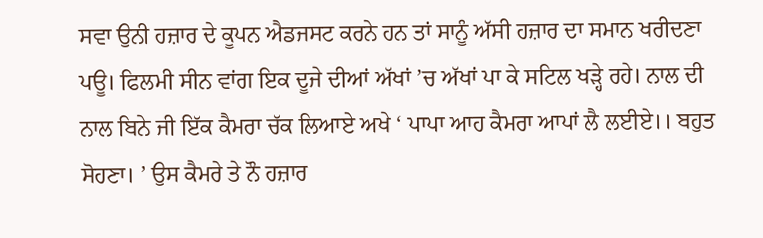ਸਵਾ ਉਨੀ ਹਜ਼ਾਰ ਦੇ ਕੂਪਨ ਐਡਜਸਟ ਕਰਨੇ ਹਨ ਤਾਂ ਸਾਨੂੰ ਅੱਸੀ ਹਜ਼ਾਰ ਦਾ ਸਮਾਨ ਖਰੀਦਣਾ ਪਊ। ਫਿਲਮੀ ਸੀਨ ਵਾਂਗ ਇਕ ਦੂਜੇ ਦੀਆਂ ਅੱਖਾਂ ’ਚ ਅੱਖਾਂ ਪਾ ਕੇ ਸਟਿਲ ਖੜ੍ਹੇ ਰਹੇ। ਨਾਲ ਦੀ ਨਾਲ ਬਿਨੇ ਜੀ ਇੱਕ ਕੈਮਰਾ ਚੱਕ ਲਿਆਏ ਅਖੇ ‘ ਪਾਪਾ ਆਹ ਕੈਮਰਾ ਆਪਾਂ ਲੈ ਲਈਏ।। ਬਹੁਤ ਸੋਹਣਾ। ’ ਉਸ ਕੈਮਰੇ ਤੇ ਨੌ ਹਜ਼ਾਰ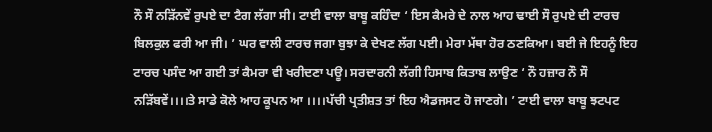ਨੌ ਸੌ ਨੜਿੱਨਵੇਂ ਰੁਪਏ ਦਾ ਟੈਗ ਲੱਗਾ ਸੀ। ਟਾਈ ਵਾਲਾ ਬਾਬੂ ਕਹਿੰਦਾ ‘ ਇਸ ਕੈਮਰੇ ਦੇ ਨਾਲ ਆਹ ਢਾਈ ਸੌ ਰੁਪਏ ਦੀ ਟਾਰਚ ਬਿਲਕੁਲ ਫਰੀ ਆ ਜੀ। ’ ਘਰ ਵਾਲੀ ਟਾਰਚ ਜਗਾ ਬੁਝਾ ਕੇ ਦੇਖਣ ਲੱਗ ਪਈ। ਮੇਰਾ ਮੱਥਾ ਹੋਰ ਠਣਕਿਆ। ਬਈ ਜੇ ਇਹਨੂੰ ਇਹ ਟਾਰਚ ਪਸੰਦ ਆ ਗਈ ਤਾਂ ਕੈਮਰਾ ਵੀ ਖਰੀਦਣਾ ਪਊ। ਸਰਦਾਰਨੀ ਲੱਗੀ ਹਿਸਾਬ ਕਿਤਾਬ ਲਾਉਣ ‘ ਨੌ ਹਜ਼ਾਰ ਨੌ ਸੌ ਨੜਿੱਬਵੇਂ।।।।ਤੇ ਸਾਡੇ ਕੋਲੇ ਆਹ ਕੂਪਨ ਆ ।।।।ਪੱਚੀ ਪ੍ਰਤੀਸ਼ਤ ਤਾਂ ਇਹ ਐਡਜਸਟ ਹੋ ਜਾਣਗੇ। ’ ਟਾਈ ਵਾਲਾ ਬਾਬੂ ਝਟਪਟ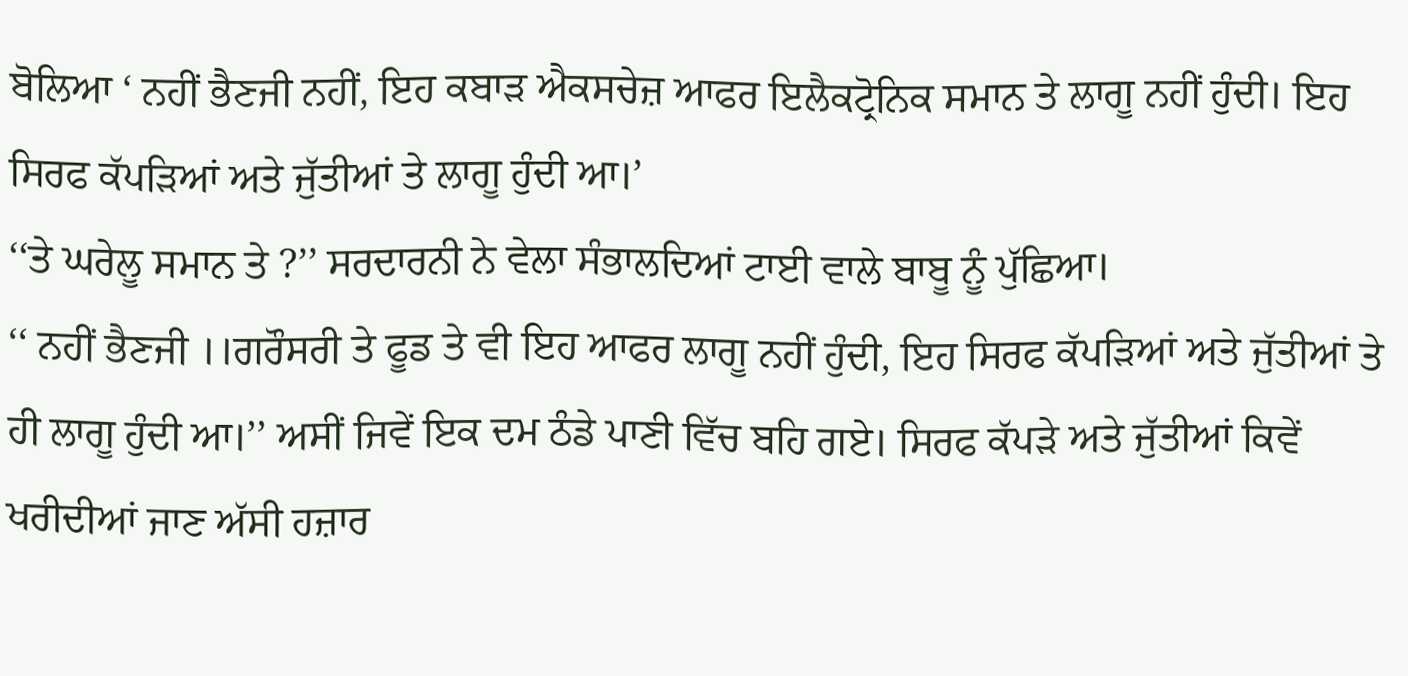ਬੋਲਿਆ ‘ ਨਹੀਂ ਭੈਣਜੀ ਨਹੀਂ, ਇਹ ਕਬਾੜ ਐਕਸਚੇਜ਼ ਆਫਰ ਇਲੈਕਟ੍ਰੋਨਿਕ ਸਮਾਨ ਤੇ ਲਾਗੂ ਨਹੀਂ ਹੁੰਦੀ। ਇਹ ਸਿਰਫ ਕੱਪੜਿਆਂ ਅਤੇ ਜੁੱਤੀਆਂ ਤੇ ਲਾਗੂ ਹੁੰਦੀ ਆ।’
‘‘ਤੇ ਘਰੇਲੂ ਸਮਾਨ ਤੇ ?’’ ਸਰਦਾਰਨੀ ਨੇ ਵੇਲਾ ਸੰਭਾਲਦਿਆਂ ਟਾਈ ਵਾਲੇ ਬਾਬੂ ਨੂੰ ਪੁੱਛਿਆ।
‘‘ ਨਹੀਂ ਭੈਣਜੀ ।।ਗਰੌਸਰੀ ਤੇ ਫੂਡ ਤੇ ਵੀ ਇਹ ਆਫਰ ਲਾਗੂ ਨਹੀਂ ਹੁੰਦੀ, ਇਹ ਸਿਰਫ ਕੱਪੜਿਆਂ ਅਤੇ ਜੁੱਤੀਆਂ ਤੇ ਹੀ ਲਾਗੂ ਹੁੰਦੀ ਆ।’’ ਅਸੀਂ ਜਿਵੇਂ ਇਕ ਦਮ ਠੰਡੇ ਪਾਣੀ ਵਿੱਚ ਬਹਿ ਗਏ। ਸਿਰਫ ਕੱਪੜੇ ਅਤੇ ਜੁੱਤੀਆਂ ਕਿਵੇਂ ਖਰੀਦੀਆਂ ਜਾਣ ਅੱਸੀ ਹਜ਼ਾਰ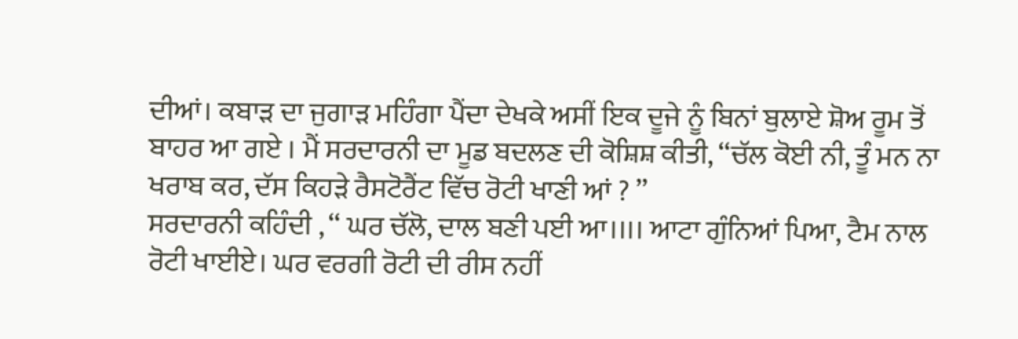ਦੀਆਂ। ਕਬਾੜ ਦਾ ਜੁਗਾੜ ਮਹਿੰਗਾ ਪੈਂਦਾ ਦੇਖਕੇ ਅਸੀਂ ਇਕ ਦੂਜੇ ਨੂੰ ਬਿਨਾਂ ਬੁਲਾਏ ਸ਼ੋਅ ਰੂਮ ਤੋਂ ਬਾਹਰ ਆ ਗਏ । ਮੈਂ ਸਰਦਾਰਨੀ ਦਾ ਮੂਡ ਬਦਲਣ ਦੀ ਕੋਸ਼ਿਸ਼ ਕੀਤੀ, ‘‘ਚੱਲ ਕੋਈ ਨੀ, ਤੂੰ ਮਨ ਨਾ ਖਰਾਬ ਕਰ, ਦੱਸ ਕਿਹੜੇ ਰੈਸਟੋਰੈਂਟ ਵਿੱਚ ਰੋਟੀ ਖਾਣੀ ਆਂ ? ’’
ਸਰਦਾਰਨੀ ਕਹਿੰਦੀ , ‘‘ ਘਰ ਚੱਲੋ, ਦਾਲ ਬਣੀ ਪਈ ਆ।।।। ਆਟਾ ਗੁੰਨਿਆਂ ਪਿਆ, ਟੈਮ ਨਾਲ ਰੋਟੀ ਖਾਈਏ। ਘਰ ਵਰਗੀ ਰੋਟੀ ਦੀ ਰੀਸ ਨਹੀਂ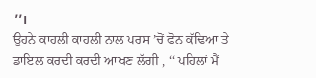’’।
ਉਹਨੇ ਕਾਹਲੀ ਕਾਹਲੀ ਨਾਲ ਪਰਸ ’ਚੋਂ ਫੋਨ ਕੱਢਿਆ ਤੇ ਡਾਇਲ ਕਰਦੀ ਕਰਦੀ ਆਖਣ ਲੱਗੀ , ‘‘ ਪਹਿਲਾਂ ਮੈਂ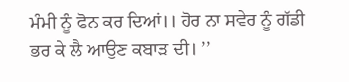ਮੰਮੀ ਨੂੰ ਫੋਨ ਕਰ ਦਿਆਂ।। ਹੋਰ ਨਾ ਸਵੇਰ ਨੂੰ ਗੱਡੀ ਭਰ ਕੇ ਲੈ ਆਉਣ ਕਬਾੜ ਦੀ। ’’